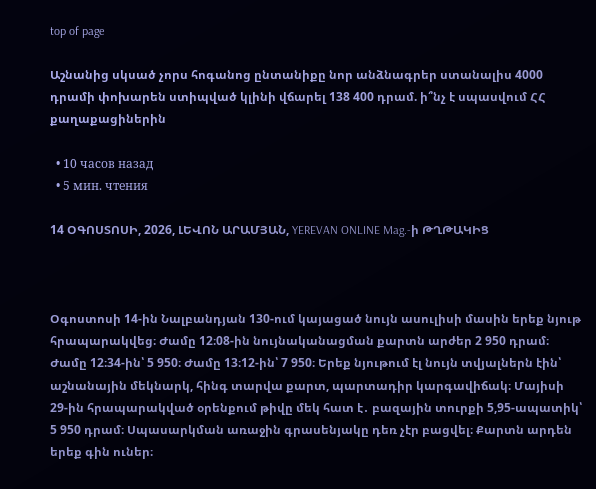top of page

Աշնանից սկսած չորս հոգանոց ընտանիքը նոր անձնագրեր ստանալիս 4000 դրամի փոխարեն ստիպված կլինի վճարել 138 400 դրամ. ի՞նչ է սպասվում ՀՀ քաղաքացիներին

  • 10 часов назад
  • 5 мин. чтения

14 ՕԳՈՍՏՈՍԻ, 2026, ԼԵՎՈՆ ԱՐԱՄՅԱՆ, YEREVAN ONLINE Mag.-ի ԹՂԹԱԿԻՑ



Օգոստոսի 14-ին Նալբանդյան 130-ում կայացած նույն ասուլիսի մասին երեք նյութ հրապարակվեց։ Ժամը 12։08-ին նույնականացման քարտն արժեր 2 950 դրամ։ Ժամը 12։34-ին՝ 5 950։ Ժամը 13։12-ին՝ 7 950։ Երեք նյութում էլ նույն տվյալներն էին՝ աշնանային մեկնարկ, հինգ տարվա քարտ, պարտադիր կարգավիճակ։ Մայիսի 29-ին հրապարակված օրենքում թիվը մեկ հատ է․ բազային տուրքի 5,95-ապատիկ՝ 5 950 դրամ։ Սպասարկման առաջին գրասենյակը դեռ չէր բացվել։ Քարտն արդեն երեք գին ուներ։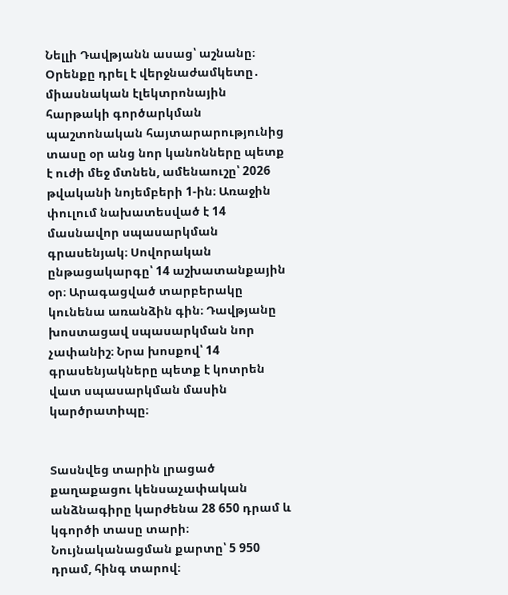Նելլի Դավթյանն ասաց՝ աշնանը։ Օրենքը դրել է վերջնաժամկետը․ միասնական էլեկտրոնային հարթակի գործարկման պաշտոնական հայտարարությունից տասը օր անց նոր կանոնները պետք է ուժի մեջ մտնեն, ամենաուշը՝ 2026 թվականի նոյեմբերի 1-ին։ Առաջին փուլում նախատեսված է 14 մասնավոր սպասարկման գրասենյակ։ Սովորական ընթացակարգը՝ 14 աշխատանքային օր։ Արագացված տարբերակը կունենա առանձին գին։ Դավթյանը խոստացավ սպասարկման նոր չափանիշ։ Նրա խոսքով՝ 14 գրասենյակները պետք է կոտրեն վատ սպասարկման մասին կարծրատիպը։


Տասնվեց տարին լրացած քաղաքացու կենսաչափական անձնագիրը կարժենա 28 650 դրամ և կգործի տասը տարի։ Նույնականացման քարտը՝ 5 950 դրամ, հինգ տարով։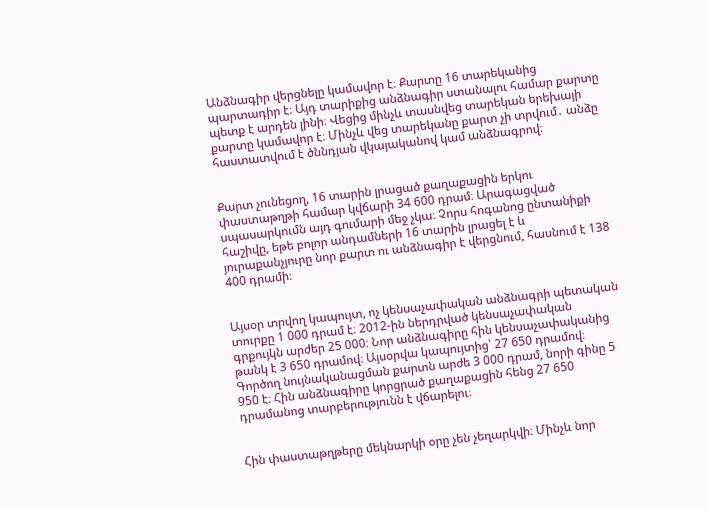Անձնագիր վերցնելը կամավոր է։ Քարտը 16 տարեկանից պարտադիր է։ Այդ տարիքից անձնագիր ստանալու համար քարտը պետք է արդեն լինի։ Վեցից մինչև տասնվեց տարեկան երեխայի քարտը կամավոր է։ Մինչև վեց տարեկանը քարտ չի տրվում․ անձը հաստատվում է ծննդյան վկայականով կամ անձնագրով։


Քարտ չունեցող, 16 տարին լրացած քաղաքացին երկու փաստաթղթի համար կվճարի 34 600 դրամ։ Արագացված սպասարկումն այդ գումարի մեջ չկա։ Չորս հոգանոց ընտանիքի հաշիվը, եթե բոլոր անդամների 16 տարին լրացել է և յուրաքանչյուրը նոր քարտ ու անձնագիր է վերցնում, հասնում է 138 400 դրամի։


Այսօր տրվող կապույտ, ոչ կենսաչափական անձնագրի պետական տուրքը 1 000 դրամ է։ 2012-ին ներդրված կենսաչափական գրքույկն արժեր 25 000։ Նոր անձնագիրը հին կենսաչափականից թանկ է 3 650 դրամով։ Այսօրվա կապույտից՝ 27 650 դրամով։ Գործող նույնականացման քարտն արժե 3 000 դրամ, նորի գինը 5 950 է։ Հին անձնագիրը կորցրած քաղաքացին հենց 27 650 դրամանոց տարբերությունն է վճարելու։


Հին փաստաթղթերը մեկնարկի օրը չեն չեղարկվի։ Մինչև նոր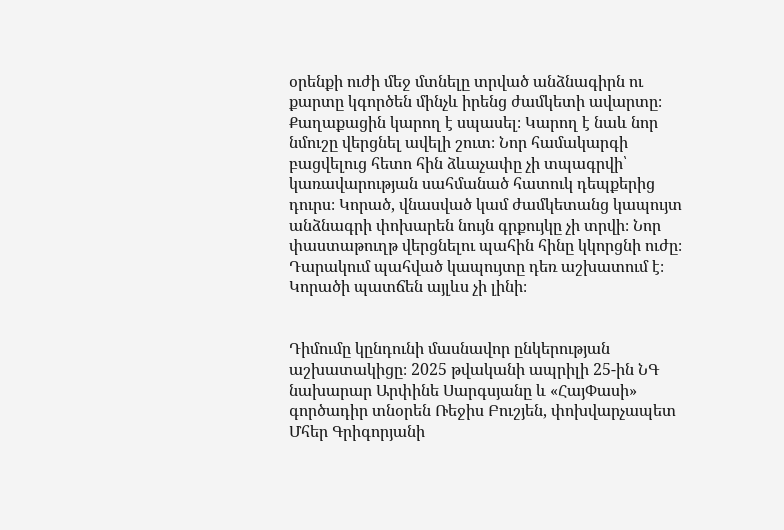օրենքի ուժի մեջ մտնելը տրված անձնագիրն ու քարտը կգործեն մինչև իրենց ժամկետի ավարտը։ Քաղաքացին կարող է սպասել։ Կարող է նաև նոր նմուշը վերցնել ավելի շուտ։ Նոր համակարգի բացվելուց հետո հին ձևաչափը չի տպագրվի՝ կառավարության սահմանած հատուկ դեպքերից դուրս։ Կորած, վնասված կամ ժամկետանց կապույտ անձնագրի փոխարեն նույն գրքույկը չի տրվի։ Նոր փաստաթուղթ վերցնելու պահին հինը կկորցնի ուժը։ Դարակում պահված կապույտը դեռ աշխատում է։ Կորածի պատճեն այլևս չի լինի։


Դիմումը կընդունի մասնավոր ընկերության աշխատակիցը։ 2025 թվականի ապրիլի 25-ին ՆԳ նախարար Արփինե Սարգսյանը և «ՀայՓասի» գործադիր տնօրեն Ռեջիս Բուշյեն, փոխվարչապետ Մհեր Գրիգորյանի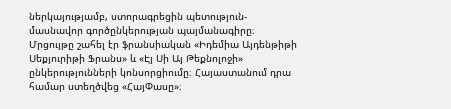ներկայությամբ, ստորագրեցին պետություն-մասնավոր գործընկերության պայմանագիրը։ Մրցույթը շահել էր ֆրանսիական «Իդեմիա Այդենթիթի Սեքյուրիթի Ֆրանս» և «Էյ Սի Այ Թեքնոլոջի» ընկերությունների կոնսորցիումը։ Հայաստանում դրա համար ստեղծվեց «ՀայՓասը»։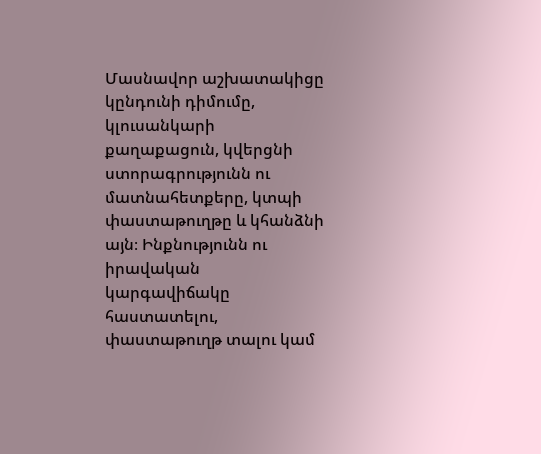Մասնավոր աշխատակիցը կընդունի դիմումը, կլուսանկարի քաղաքացուն, կվերցնի ստորագրությունն ու մատնահետքերը, կտպի փաստաթուղթը և կհանձնի այն։ Ինքնությունն ու իրավական կարգավիճակը հաստատելու, փաստաթուղթ տալու կամ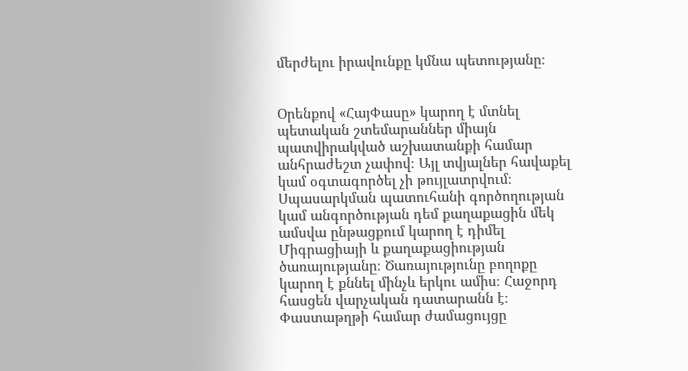մերժելու իրավունքը կմնա պետությանը։


Օրենքով «ՀայՓասը» կարող է մտնել պետական շտեմարաններ միայն պատվիրակված աշխատանքի համար անհրաժեշտ չափով։ Այլ տվյալներ հավաքել կամ օգտագործել չի թույլատրվում։ Սպասարկման պատուհանի գործողության կամ անգործության դեմ քաղաքացին մեկ ամսվա ընթացքում կարող է դիմել Միգրացիայի և քաղաքացիության ծառայությանը։ Ծառայությունը բողոքը կարող է քննել մինչև երկու ամիս։ Հաջորդ հասցեն վարչական դատարանն է։ Փաստաթղթի համար ժամացույցը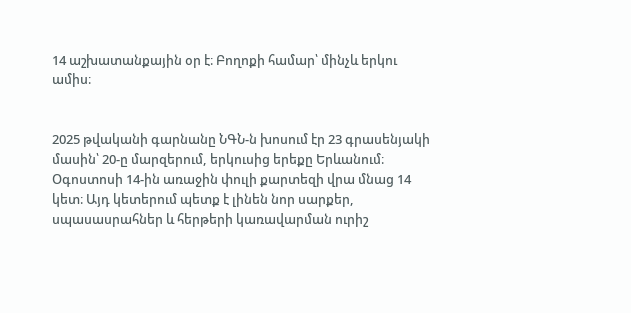14 աշխատանքային օր է։ Բողոքի համար՝ մինչև երկու ամիս։


2025 թվականի գարնանը ՆԳՆ-ն խոսում էր 23 գրասենյակի մասին՝ 20-ը մարզերում, երկուսից երեքը Երևանում։ Օգոստոսի 14-ին առաջին փուլի քարտեզի վրա մնաց 14 կետ։ Այդ կետերում պետք է լինեն նոր սարքեր, սպասասրահներ և հերթերի կառավարման ուրիշ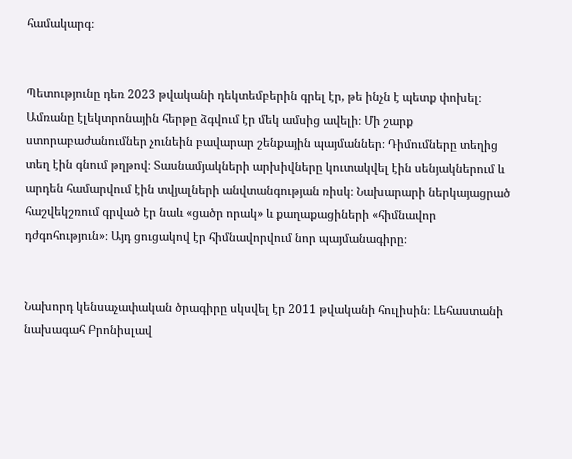համակարգ։


Պետությունը դեռ 2023 թվականի դեկտեմբերին գրել էր, թե ինչն է պետք փոխել։ Ամռանը էլեկտրոնային հերթը ձգվում էր մեկ ամսից ավելի։ Մի շարք ստորաբաժանումներ չունեին բավարար շենքային պայմաններ։ Դիմումները տեղից տեղ էին գնում թղթով։ Տասնամյակների արխիվները կուտակվել էին սենյակներում և արդեն համարվում էին տվյալների անվտանգության ռիսկ։ Նախարարի ներկայացրած հաշվեկշռում գրված էր նաև «ցածր որակ» և քաղաքացիների «հիմնավոր դժգոհություն»։ Այդ ցուցակով էր հիմնավորվում նոր պայմանագիրը։


Նախորդ կենսաչափական ծրագիրը սկսվել էր 2011 թվականի հուլիսին։ Լեհաստանի նախագահ Բրոնիսլավ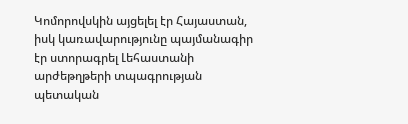Կոմորովսկին այցելել էր Հայաստան, իսկ կառավարությունը պայմանագիր էր ստորագրել Լեհաստանի արժեթղթերի տպագրության պետական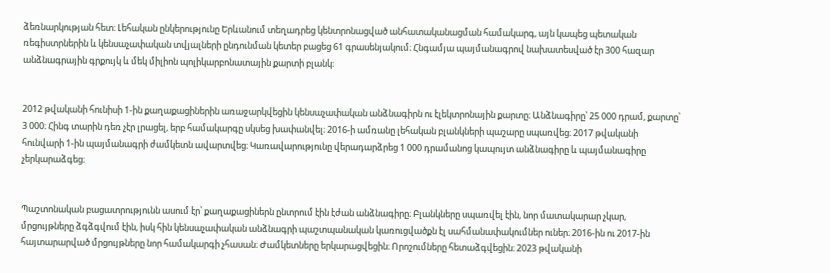ձեռնարկության հետ։ Լեհական ընկերությունը Երևանում տեղադրեց կենտրոնացված անհատականացման համակարգ, այն կապեց պետական ռեգիստրներին և կենսաչափական տվյալների ընդունման կետեր բացեց 61 գրասենյակում։ Հնգամյա պայմանագրով նախատեսված էր 300 հազար անձնագրային գրքույկ և մեկ միլիոն պոլիկարբոնատային քարտի բլանկ։


2012 թվականի հունիսի 1-ին քաղաքացիներին առաջարկվեցին կենսաչափական անձնագիրն ու էլեկտրոնային քարտը։ Անձնագիրը՝ 25 000 դրամ, քարտը՝ 3 000։ Հինգ տարին դեռ չէր լրացել, երբ համակարգը սկսեց խափանվել։ 2016-ի ամռանը լեհական բլանկների պաշարը սպառվեց։ 2017 թվականի հունվարի 1-ին պայմանագրի ժամկետն ավարտվեց։ Կառավարությունը վերադարձրեց 1 000 դրամանոց կապույտ անձնագիրը և պայմանագիրը չերկարաձգեց։


Պաշտոնական բացատրությունն ասում էր՝ քաղաքացիներն ընտրում էին էժան անձնագիրը։ Բլանկները սպառվել էին, նոր մատակարար չկար, մրցույթները ձգձգվում էին, իսկ հին կենսաչափական անձնագրի պաշտպանական կառուցվածքն էլ սահմանափակումներ ուներ։ 2016-ին ու 2017-ին հայտարարված մրցույթները նոր համակարգի չհասան։ Ժամկետները երկարացվեցին։ Որոշումները հետաձգվեցին։ 2023 թվականի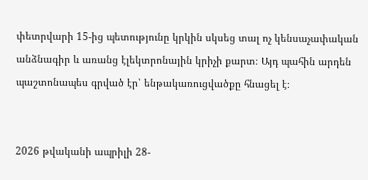փետրվարի 15-ից պետությունը կրկին սկսեց տալ ոչ կենսաչափական անձնագիր և առանց էլեկտրոնային կրիչի քարտ։ Այդ պահին արդեն պաշտոնապես գրված էր՝ ենթակառուցվածքը հնացել է։


2026 թվականի ապրիլի 28-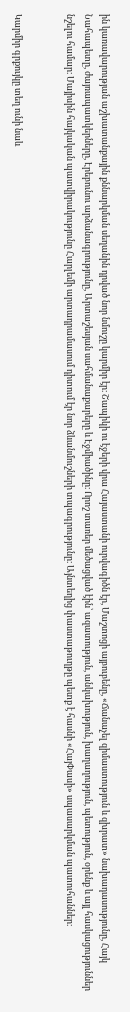ին կառավարության աշխատանքային քննարկման սեղանին դրված նոր նմուշը կարմիր էր։ Շապիկի ու էջերի վրա Հայաստանի ուրվագիծն էր, Մաշտոցի այբուբենը, «Ճանաչել զիմաստություն և զխրատ» նախադասությունը, Հայկ Նահապետը, ժայռապատկերները, Էրեբունու արձանագրությունը, Արտաշեսյան սահմանաքարերը և Էջմիածինը։ Որոշ տառեր մեծացված էին՝ ազատություն, անկախություն, խաղաղություն, պետություն, օրենք և այլ հասկացություններ նշելու համար։ Մայիսին հայկական պատվիրակությունը Հարլեմի արտադրամասում դիտում էր նոր ձևանմուշների տպագրությունը։ Այնտեղից փաստաթուղթը պետք է հասնի «ՀայՓասի» սպասարկման պատուհաններ։


Կարմիր գրքույկը տեղ ունի նաև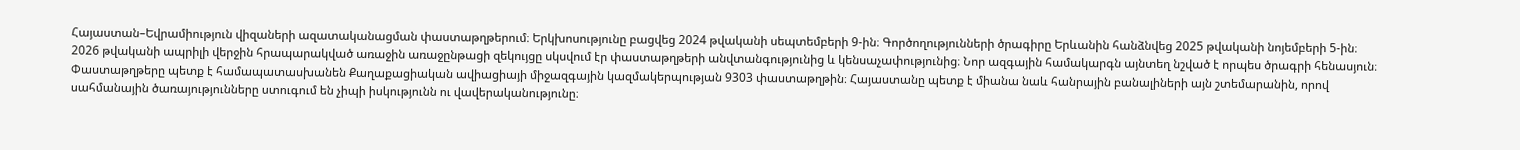Հայաստան–Եվրամիություն վիզաների ազատականացման փաստաթղթերում։ Երկխոսությունը բացվեց 2024 թվականի սեպտեմբերի 9-ին։ Գործողությունների ծրագիրը Երևանին հանձնվեց 2025 թվականի նոյեմբերի 5-ին։ 2026 թվականի ապրիլի վերջին հրապարակված առաջին առաջընթացի զեկույցը սկսվում էր փաստաթղթերի անվտանգությունից և կենսաչափությունից։ Նոր ազգային համակարգն այնտեղ նշված է որպես ծրագրի հենասյուն։ Փաստաթղթերը պետք է համապատասխանեն Քաղաքացիական ավիացիայի միջազգային կազմակերպության 9303 փաստաթղթին։ Հայաստանը պետք է միանա նաև հանրային բանալիների այն շտեմարանին, որով սահմանային ծառայությունները ստուգում են չիպի իսկությունն ու վավերականությունը։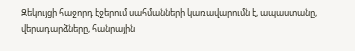Զեկույցի հաջորդ էջերում սահմանների կառավարումն է, ապաստանը, վերադարձները, հանրային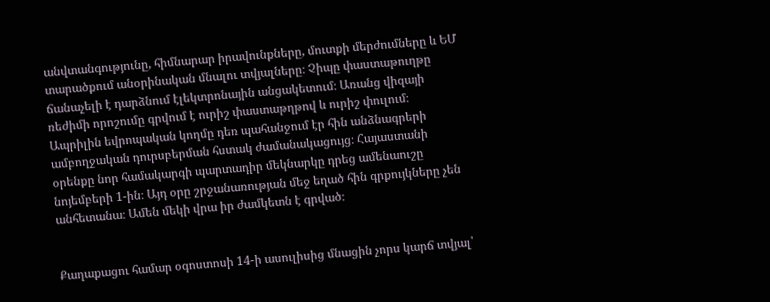անվտանգությունը, հիմնարար իրավունքները, մուտքի մերժումները և ԵՄ տարածքում անօրինական մնալու տվյալները։ Չիպը փաստաթուղթը ճանաչելի է դարձնում էլեկտրոնային անցակետում։ Առանց վիզայի ռեժիմի որոշումը գրվում է ուրիշ փաստաթղթով և ուրիշ փուլում։ Ապրիլին եվրոպական կողմը դեռ պահանջում էր հին անձնագրերի ամբողջական դուրսբերման հստակ ժամանակացույց։ Հայաստանի օրենքը նոր համակարգի պարտադիր մեկնարկը դրեց ամենաուշը նոյեմբերի 1-ին։ Այդ օրը շրջանառության մեջ եղած հին գրքույկները չեն անհետանա։ Ամեն մեկի վրա իր ժամկետն է գրված։


Քաղաքացու համար օգոստոսի 14-ի ասուլիսից մնացին չորս կարճ տվյալ՝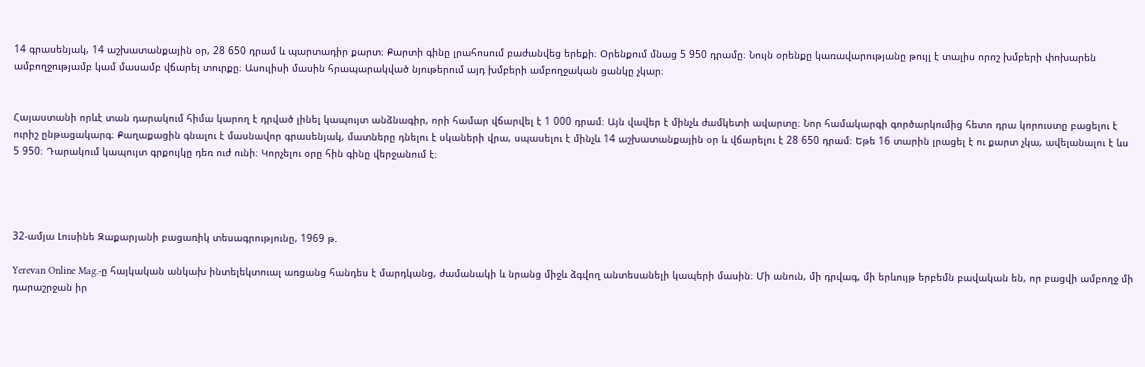14 գրասենյակ, 14 աշխատանքային օր, 28 650 դրամ և պարտադիր քարտ։ Քարտի գինը լրահոսում բաժանվեց երեքի։ Օրենքում մնաց 5 950 դրամը։ Նույն օրենքը կառավարությանը թույլ է տալիս որոշ խմբերի փոխարեն ամբողջությամբ կամ մասամբ վճարել տուրքը։ Ասուլիսի մասին հրապարակված նյութերում այդ խմբերի ամբողջական ցանկը չկար։


Հայաստանի որևէ տան դարակում հիմա կարող է դրված լինել կապույտ անձնագիր, որի համար վճարվել է 1 000 դրամ։ Այն վավեր է մինչև ժամկետի ավարտը։ Նոր համակարգի գործարկումից հետո դրա կորուստը բացելու է ուրիշ ընթացակարգ։ Քաղաքացին գնալու է մասնավոր գրասենյակ, մատները դնելու է սկաների վրա, սպասելու է մինչև 14 աշխատանքային օր և վճարելու է 28 650 դրամ։ Եթե 16 տարին լրացել է ու քարտ չկա, ավելանալու է ևս 5 950։ Դարակում կապույտ գրքույկը դեռ ուժ ունի։ Կորչելու օրը հին գինը վերջանում է։




32-ամյա Լուսինե Զաքարյանի բացառիկ տեսագրությունը, 1969 թ.

Yerevan Online Mag.-ը հայկական անկախ ինտելեկտուալ առցանց հանդես է մարդկանց, ժամանակի և նրանց միջև ձգվող անտեսանելի կապերի մասին։ Մի անուն, մի դրվագ, մի երևույթ երբեմն բավական են, որ բացվի ամբողջ մի դարաշրջան իր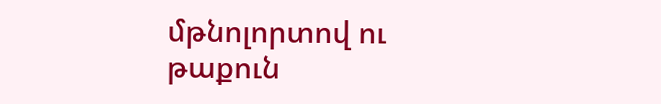մթնոլորտով ու թաքուն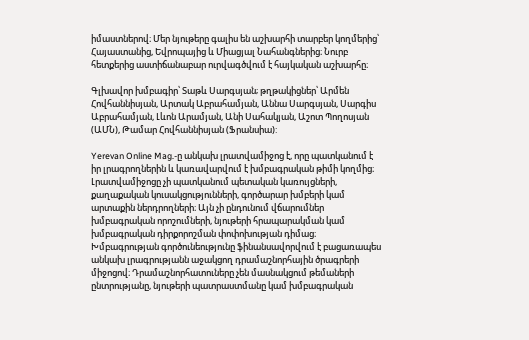իմաստներով։ Մեր նյութերը գալիս են աշխարհի տարբեր կողմերից՝ Հայաստանից, Եվրոպայից և Միացյալ Նահանգներից։ Նուրբ հետքերից աստիճանաբար ուրվագծվում է հայկական աշխարհը։

Գլխավոր խմբագիր՝ Տաթև Սարգսյան; թղթակիցներ՝ Արմեն Հովհաննիսյան, Արտակ Աբրահամյան, Աննա Սարգսյան, Սարգիս Աբրահամյան, Լևոն Արամյան, Անի Սահակյան, Աշոտ Պողոսյան (ԱՄՆ), Թամար Հովհաննիսյան (Ֆրանսիա):

Yerevan Online Mag.-ը անկախ լրատվամիջոց է, որը պատկանում է իր լրագրողներին և կառավարվում է խմբագրական թիմի կողմից։ Լրատվամիջոցը չի պատկանում պետական կառույցների, քաղաքական կուսակցությունների, գործարար խմբերի կամ արտաքին ներդրողների։ Այն չի ընդունում վճարումներ խմբագրական որոշումների, նյութերի հրապարակման կամ խմբագրական դիրքորոշման փոփոխության դիմաց։ Խմբագրության գործունեությունը ֆինանսավորվում է բացառապես անկախ լրագրությանն աջակցող դրամաշնորհային ծրագրերի միջոցով։ Դրամաշնորհատուները չեն մասնակցում թեմաների ընտրությանը, նյութերի պատրաստմանը կամ խմբագրական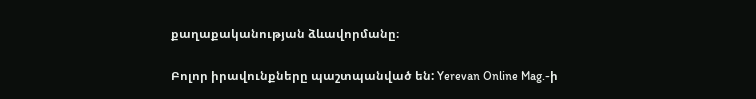քաղաքականության ձևավորմանը։

Բոլոր իրավունքները պաշտպանված են: Yerevan Online Mag.-ի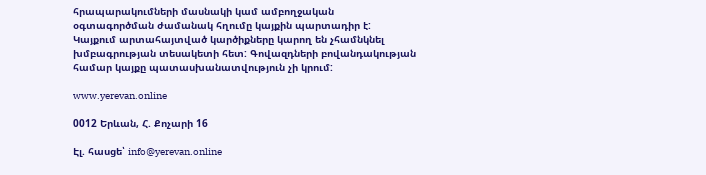հրապարակումների մասնակի կամ ամբողջական օգտագործման ժամանակ հղումը կայքին պարտադիր է: Կայքում արտահայտված կարծիքները կարող են չհամնկնել խմբագրության տեսակետի հետ: Գովազդների բովանդակության համար կայքը պատասխանատվություն չի կրում:

www.yerevan.online

0012 Երևան, Հ. Քոչարի 16

Էլ. հասցե՝ info@yerevan.online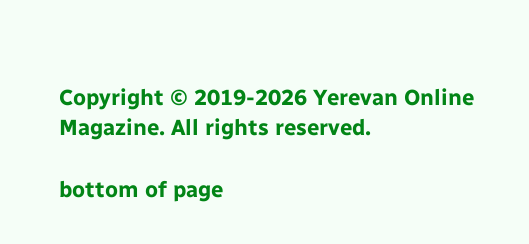Copyright © 2019-2026 Yerevan Online Magazine. All rights reserved.

bottom of page